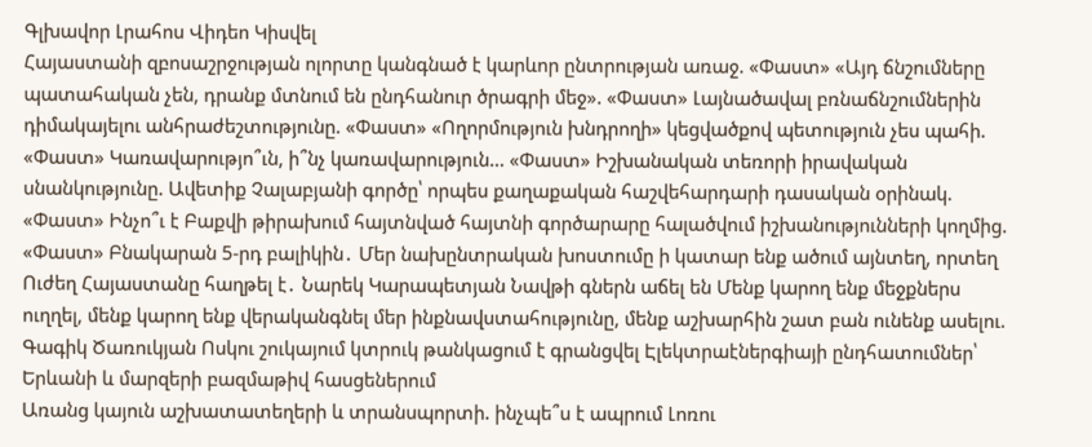Գլխավոր Լրահոս Վիդեո Կիսվել
Հայաստանի զբոսաշրջության ոլորտը կանգնած է կարևոր ընտրության առաջ. «Փաստ» «Այդ ճնշումները պատահական չեն, դրանք մտնում են ընդհանուր ծրագրի մեջ». «Փաստ» Լայնածավալ բռնաճնշումներին դիմակայելու անհրաժեշտությունը. «Փաստ» «Ողորմություն խնդրողի» կեցվածքով պետություն չես պահի. «Փաստ» Կառավարությո՞ւն, ի՞նչ կառավարություն... «Փաստ» Իշխանական տեռորի իրավական սնանկությունը. Ավետիք Չալաբյանի գործը՝ որպես քաղաքական հաշվեհարդարի դասական օրինակ. «Փաստ» Ինչո՞ւ է Բաքվի թիրախում հայտնված հայտնի գործարարը հալածվում իշխանությունների կողմից. «Փաստ» Բնակարան 5-րդ բալիկին․ Մեր նախընտրական խոստումը ի կատար ենք ածում այնտեղ, որտեղ Ուժեղ Հայաստանը հաղթել է․ Նարեկ Կարապետյան Նավթի գներն աճել են Մենք կարող ենք մեջքներս ուղղել, մենք կարող ենք վերականգնել մեր ինքնավստահությունը, մենք աշխարհին շատ բան ունենք ասելու. Գագիկ Ծառուկյան Ոսկու շուկայում կտրուկ թանկացում է գրանցվել Էլեկտրաէներգիայի ընդհատումներ՝ Երևանի և մարզերի բազմաթիվ հասցեներում
Առանց կայուն աշխատատեղերի և տրանսպորտի. ինչպե՞ս է ապրում Լոռու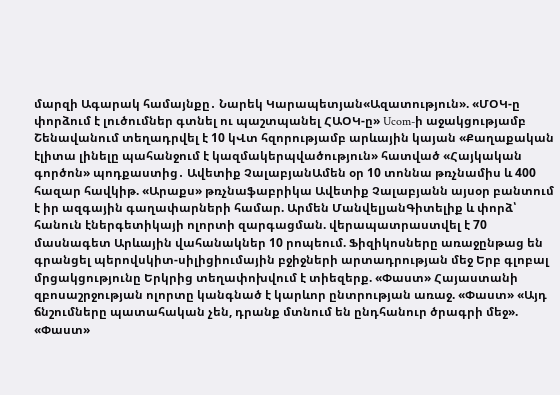մարզի Ագարակ համայնքը․ Նարեկ Կարապետյան«Ազատություն». «ՄՕԿ-ը փորձում է լուծումներ գտնել ու պաշտպանել ՀԱՕԿ-ը» Ucom-ի աջակցությամբ Շենավանում տեղադրվել է 10 կՎտ հզորությամբ արևային կայան «Քաղաքական էլիտա լինելը պահանջում է կազմակերպվածություն» հատված «Հայկական գործոն» պոդքաստից․ Ավետիք ՉալաբյանԱմեն օր 10 տոննա թռչնամիս և 400 հազար հավկիթ. «Արաքս» թռչնաֆաբրիկա Ավետիք Չալաբյանն այսօր բանտում է իր ազգային գաղափարների համար. Արմեն ՄանվելյանԳիտելիք և փորձ՝ հանուն էներգետիկայի ոլորտի զարգացման. վերապատրաստվել է 70 մասնագետ Արևային վահանակներ 10 րոպեում. Ֆիզիկոսները առաջընթաց են գրանցել պերովսկիտ-սիլիցիումային բջիջների արտադրության մեջ Երբ գլոբալ մրցակցությունը Երկրից տեղափոխվում է տիեզերք. «Փաստ» Հայաստանի զբոսաշրջության ոլորտը կանգնած է կարևոր ընտրության առաջ. «Փաստ» «Այդ ճնշումները պատահական չեն, դրանք մտնում են ընդհանուր ծրագրի մեջ». «Փաստ»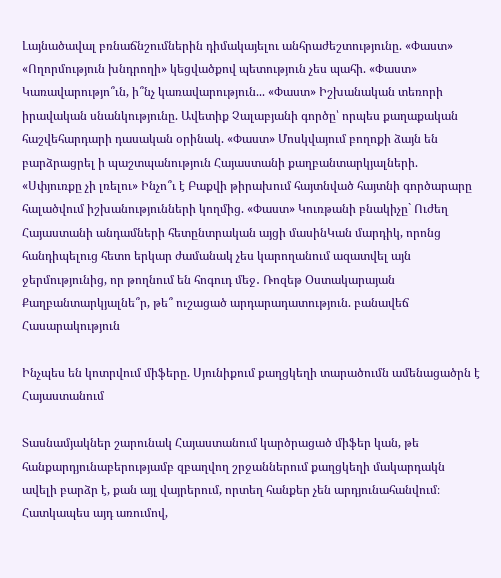Լայնածավալ բռնաճնշումներին դիմակայելու անհրաժեշտությունը. «Փաստ» «Ողորմություն խնդրողի» կեցվածքով պետություն չես պահի. «Փաստ» Կառավարությո՞ւն, ի՞նչ կառավարություն... «Փաստ» Իշխանական տեռորի իրավական սնանկությունը. Ավետիք Չալաբյանի գործը՝ որպես քաղաքական հաշվեհարդարի դասական օրինակ. «Փաստ» Մոսկվայում բողոքի ձայն են բարձրացրել ի պաշտպանություն Հայաստանի քաղբանտարկյալների. «Սփյուռքը չի լռելու» Ինչո՞ւ է Բաքվի թիրախում հայտնված հայտնի գործարարը հալածվում իշխանությունների կողմից. «Փաստ» Կուռթանի բնակիչը` Ուժեղ Հայաստանի անդամների հետընտրական այցի մասինԿան մարդիկ, որոնց հանդիպելուց հետո երկար ժամանակ չես կարողանում ազատվել այն ջերմությունից, որ թողնում են հոգուդ մեջ․ Ռոզեթ Օստակարայան Քաղբանտարկյալնե՞ր, թե՞ ուշացած արդարադատություն. բանավեճ
Հասարակություն

Ինչպես են կոտրվում միֆերը. Սյունիքում քաղցկեղի տարածումն ամենացածրն է Հայաստանում

Տասնամյակներ շարունակ Հայաստանում կարծրացած միֆեր կան, թե հանքարդյունաբերությամբ զբաղվող շրջաններում քաղցկեղի մակարդակն ավելի բարձր է, քան այլ վայրերում, որտեղ հանքեր չեն արդյունահանվում։ Հատկապես այդ առումով,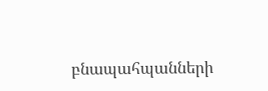բնապահպանների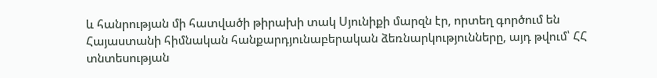և հանրության մի հատվածի թիրախի տակ Սյունիքի մարզն էր, որտեղ գործում են Հայաստանի հիմնական հանքարդյունաբերական ձեռնարկությունները, այդ թվում՝ ՀՀ տնտեսության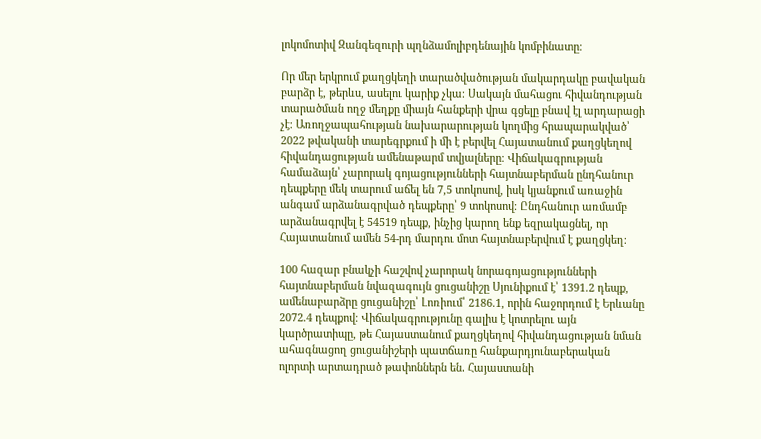լոկոմոտիվ Զանգեզուրի պղնձամոլիբդենային կոմբինատը։

Որ մեր երկրում քաղցկեղի տարածվածության մակարդակը բավական բարձր է, թերևս, ասելու կարիք չկա։ Սակայն մահացու հիվանդության տարածման ողջ մեղքը միայն հանքերի վրա գցելը բնավ էլ արդարացի չէ։ Առողջապահության նախարարության կողմից հրապարակված՝ 2022 թվականի տարեգրքում ի մի է բերվել Հայատանում քաղցկեղով հիվանդացության ամենաթարմ տվյալները։ Վիճակագրության համաձայն՝ չարորակ գոյացությունների հայտնաբերման ընդհանուր դեպքերը մեկ տարում աճել են 7,5 տոկոսով, իսկ կյանքում առաջին անգամ արձանագրված դեպքերը՝ 9 տոկոսով։ Ընդհանուր առմամբ արձանագրվել է 54519 դեպք, ինչից կարող ենք եզրակացնել, որ Հայատանում ամեն 54-րդ մարդու մոտ հայտնաբերվում է քաղցկեղ։

100 հազար բնակչի հաշվով չարորակ նորագոյացությունների հայտնաբերման նվազագույն ցուցանիշը Սյունիքում է՝ 1391.2 դեպք, ամենաբարձրը ցուցանիշը՝ Լոռիում՝ 2186.1, որին հաջորդում է Երևանը 2072.4 դեպքով։ Վիճակագրությունը գալիս է կոտրելու այն կարծրատիպը, թե Հայաստանում քաղցկեղով հիվանդացության նման ահագնացող ցուցանիշերի պատճառը հանքարդյունաբերական ոլորտի արտադրած թափոններն են․ Հայաստանի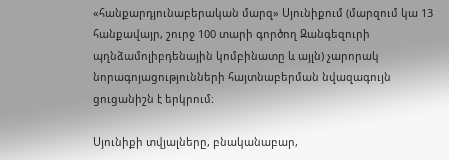«հանքարդյունաբերական մարզ» Սյունիքում (մարզում կա 13 հանքավայր, շուրջ 100 տարի գործող Զանգեզուրի պղնձամոլիբդենային կոմբինատը և այլն) չարորակ նորագոյացությունների հայտնաբերման նվազագույն ցուցանիշն է երկրում։

Սյունիքի տվյալները, բնականաբար,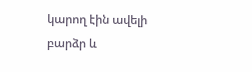կարող էին ավելի բարձր և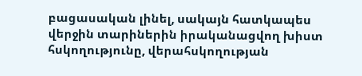բացասական լինել, սակայն հատկապես վերջին տարիներին իրականացվող խիստ հսկողությունը, վերահսկողության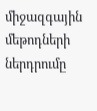միջազգային մեթոդների ներդրումը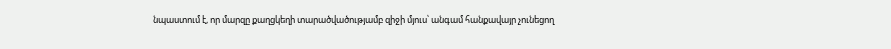նպաստում է, որ մարզը քաղցկեղի տարածվածությամբ զիջի մյուս՝ անգամ հանքավայր չունեցող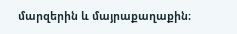մարզերին և մայրաքաղաքին։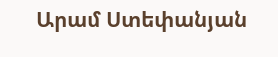Արամ Ստեփանյան